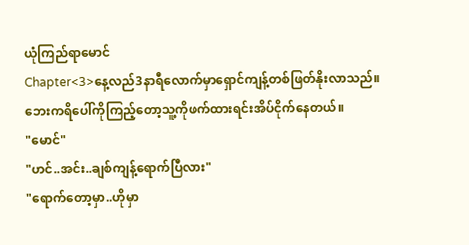ယုံကြည်ရာမောင်
Chapter<3>နေ့လည်3နာရီလောက်မှာရှောင်ကျန့်တစ်ဖြတ်နိုးလာသည်။ဘေးကရိပေါ်ကိုကြည့်တော့သူ့ကိုဖက်ထားရင်းအိပ်ငိုက်နေတယ်။
"မောင်"
"ဟင်..အင်း..ချစ်ကျန့်ရောက်ပြီလား"
"ရောက်တော့မှာ..ဟိုမှာ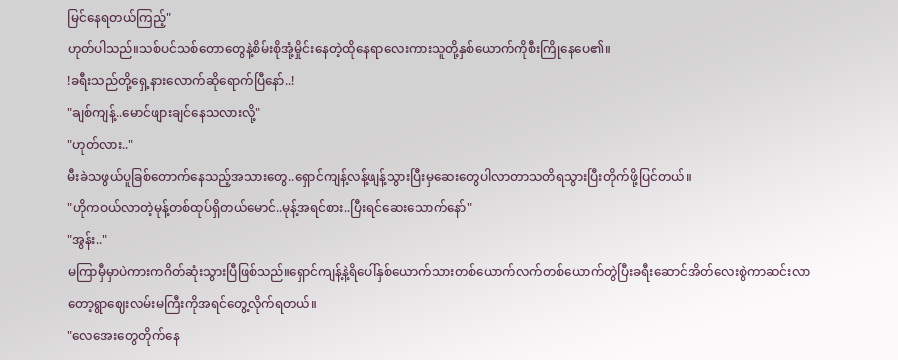မြင်နေရတယ်ကြည့်"
ဟုတ်ပါသည်။သစ်ပင်သစ်တောတွေနဲ့စိမ်းစိုအုံ့မှိုင်းနေတဲ့ထိုနေရာလေးကားသူတို့နှစ်ယောက်ကိုစီးကြိုနေပေ၏။
!ခရီးသည်တို့ရှေ့နားလောက်ဆိုရောက်ပြီနော်..!
"ချစ်ကျန့်..မောင်ဖျားချင်နေသလားလို့"
"ဟုတ်လား.."
မီးခဲသဖွယ်ပူခြစ်တောက်နေသည့်အသားတွေ..ရှောင်ကျန့်လန့်ဖျန့်သွားပြီးမှဆေးတွေပါလာတာသတိရသွားပြီးတိုက်ဖို့ပြင်တယ်။
"ဟိုကဝယ်လာတဲ့မုန့်တစ်ထုပ်ရှိတယ်မောင်..မုန့်အရင်စား..ပြီးရင်ဆေးသောက်နော်"
"အွန်း.."
မကြာမှီမှာပဲကားကဂိတ်ဆုံးသွားပြီဖြစ်သည်။ရှောင်ကျန့်နဲ့ရိပေါ်နှစ်ယောက်သားတစ်ယောက်လက်တစ်ယောက်တွဲပြီးခရီးဆောင်အိတ်လေးစွဲကာဆင်းလာတော့ရွာဈေးလမ်းမကြီးကိုအရင်တွေ့လိုက်ရတယ်။
"လေအေးတွေတိုက်နေ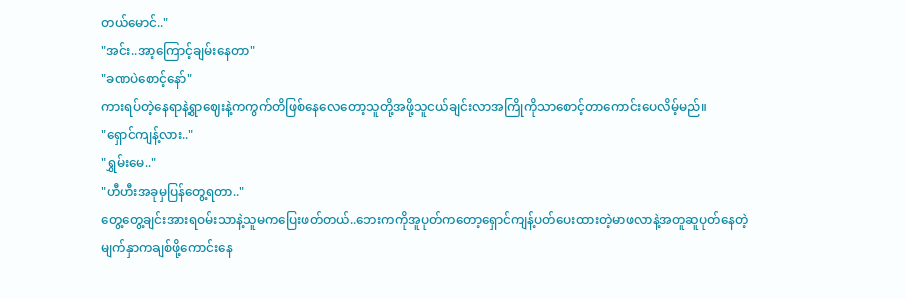တယ်မောင်.."
"အင်း..အာ့ကြောင့်ချမ်းနေတာ"
"ခဏပဲစောင့်နော်"
ကားရပ်တဲ့နေရာနဲ့ရွာဈေးနဲ့ကကွက်တိဖြစ်နေလေတော့သူတို့အဖို့သူငယ်ချင်းလာအကြိုကိုသာစောင့်တာကောင်းပေလိမ့်မည်။
"ရှောင်ကျန့်လား.."
"ရွှမ်းမေ.."
"ဟီဟီးအခုမှပြန်တွေ့ရတာ.."
တွေ့တွေ့ချင်းအားရဝမ်းသာနဲ့သူမကပြေးဖတ်တယ်..ဘေးကကိုအူပုတ်ကတော့ရှောင်ကျန့်ပတ်ပေးထားတဲ့မာဖလာနဲ့အတူဆူပုတ်နေတဲ့မျက်နှာကချစ်ဖို့ကောင်းနေ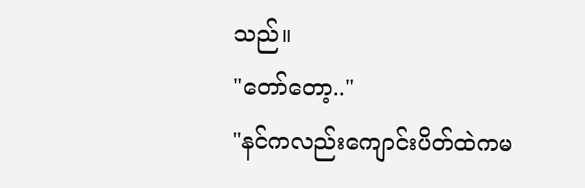သည်။
"တော်တော့.."
"နင်ကလည်းကျောင်းပိတ်ထဲကမ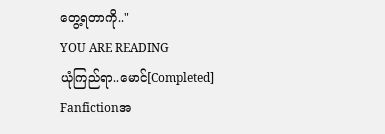တွေ့ရတာကို.."
YOU ARE READING
ယုံကြည်ရာ..မောင်[Completed]
Fanfictionအ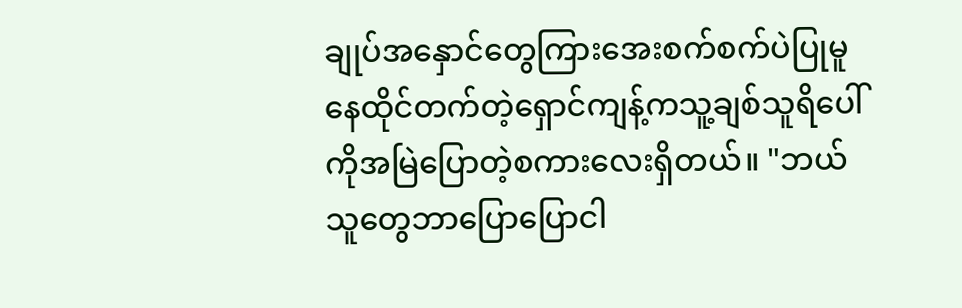ချုပ်အနှောင်တွေကြားအေးစက်စက်ပဲပြုမူနေထိုင်တက်တဲ့ရှောင်ကျန့်ကသူ့ချစ်သူရိပေါ်ကိုအမြဲပြောတဲ့စကားလေးရှိတယ်။ "ဘယ်သူတွေဘာပြောပြောငါ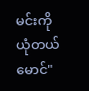မင်းကိုယုံတယ်မောင်"